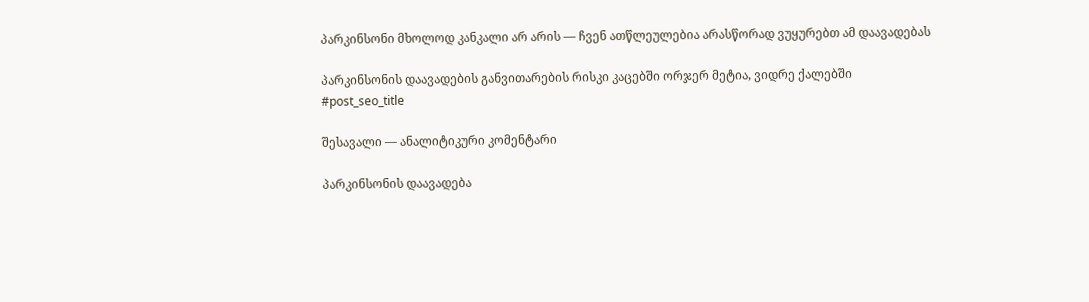პარკინსონი მხოლოდ კანკალი არ არის — ჩვენ ათწლეულებია არასწორად ვუყურებთ ამ დაავადებას

პარკინსონის დაავადების განვითარების რისკი კაცებში ორჯერ მეტია, ვიდრე ქალებში
#post_seo_title

შესავალი — ანალიტიკური კომენტარი

პარკინსონის დაავადება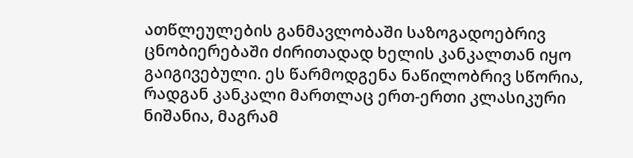ათწლეულების განმავლობაში საზოგადოებრივ ცნობიერებაში ძირითადად ხელის კანკალთან იყო გაიგივებული. ეს წარმოდგენა ნაწილობრივ სწორია, რადგან კანკალი მართლაც ერთ-ერთი კლასიკური ნიშანია, მაგრამ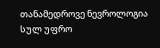თანამედროვე ნევროლოგია სულ უფრო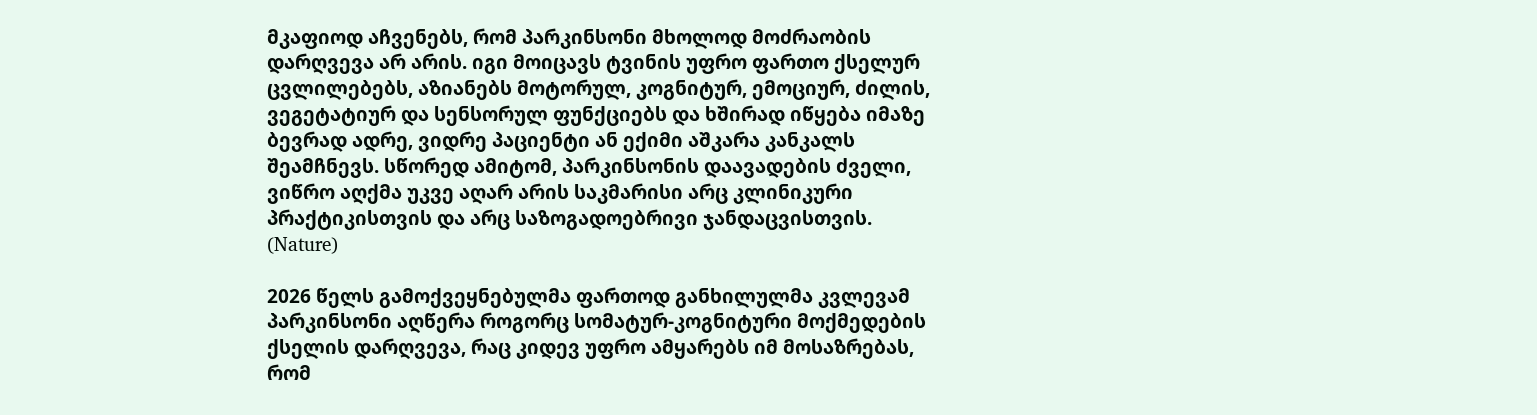მკაფიოდ აჩვენებს, რომ პარკინსონი მხოლოდ მოძრაობის დარღვევა არ არის. იგი მოიცავს ტვინის უფრო ფართო ქსელურ ცვლილებებს, აზიანებს მოტორულ, კოგნიტურ, ემოციურ, ძილის, ვეგეტატიურ და სენსორულ ფუნქციებს და ხშირად იწყება იმაზე ბევრად ადრე, ვიდრე პაციენტი ან ექიმი აშკარა კანკალს შეამჩნევს. სწორედ ამიტომ, პარკინსონის დაავადების ძველი, ვიწრო აღქმა უკვე აღარ არის საკმარისი არც კლინიკური პრაქტიკისთვის და არც საზოგადოებრივი ჯანდაცვისთვის. (Nature)

2026 წელს გამოქვეყნებულმა ფართოდ განხილულმა კვლევამ პარკინსონი აღწერა როგორც სომატურ-კოგნიტური მოქმედების ქსელის დარღვევა, რაც კიდევ უფრო ამყარებს იმ მოსაზრებას, რომ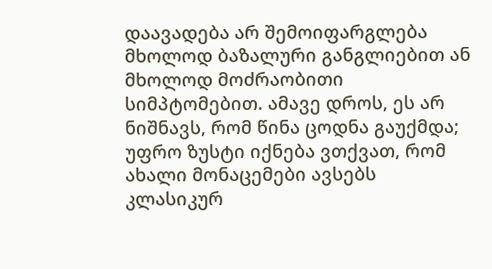დაავადება არ შემოიფარგლება მხოლოდ ბაზალური განგლიებით ან მხოლოდ მოძრაობითი სიმპტომებით. ამავე დროს, ეს არ ნიშნავს, რომ წინა ცოდნა გაუქმდა; უფრო ზუსტი იქნება ვთქვათ, რომ ახალი მონაცემები ავსებს კლასიკურ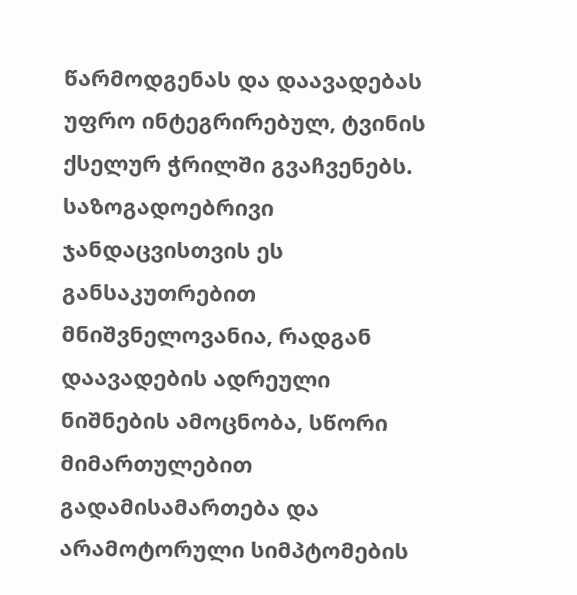წარმოდგენას და დაავადებას უფრო ინტეგრირებულ, ტვინის ქსელურ ჭრილში გვაჩვენებს. საზოგადოებრივი ჯანდაცვისთვის ეს განსაკუთრებით მნიშვნელოვანია, რადგან დაავადების ადრეული ნიშნების ამოცნობა, სწორი მიმართულებით გადამისამართება და არამოტორული სიმპტომების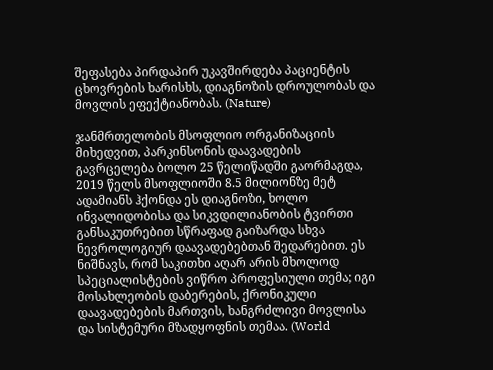შეფასება პირდაპირ უკავშირდება პაციენტის ცხოვრების ხარისხს, დიაგნოზის დროულობას და მოვლის ეფექტიანობას. (Nature)

ჯანმრთელობის მსოფლიო ორგანიზაციის მიხედვით, პარკინსონის დაავადების გავრცელება ბოლო 25 წელიწადში გაორმაგდა, 2019 წელს მსოფლიოში 8.5 მილიონზე მეტ ადამიანს ჰქონდა ეს დიაგნოზი, ხოლო ინვალიდობისა და სიკვდილიანობის ტვირთი განსაკუთრებით სწრაფად გაიზარდა სხვა ნევროლოგიურ დაავადებებთან შედარებით. ეს ნიშნავს, რომ საკითხი აღარ არის მხოლოდ სპეციალისტების ვიწრო პროფესიული თემა; იგი მოსახლეობის დაბერების, ქრონიკული დაავადებების მართვის, ხანგრძლივი მოვლისა და სისტემური მზადყოფნის თემაა. (World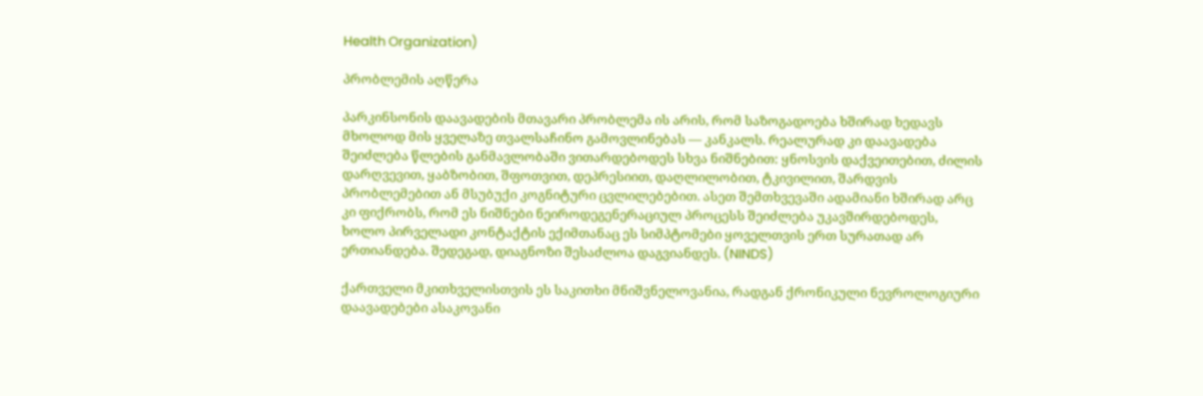Health Organization)

პრობლემის აღწერა

პარკინსონის დაავადების მთავარი პრობლემა ის არის, რომ საზოგადოება ხშირად ხედავს მხოლოდ მის ყველაზე თვალსაჩინო გამოვლინებას — კანკალს. რეალურად კი დაავადება შეიძლება წლების განმავლობაში ვითარდებოდეს სხვა ნიშნებით: ყნოსვის დაქვეითებით, ძილის დარღვევით, ყაბზობით, შფოთვით, დეპრესიით, დაღლილობით, ტკივილით, შარდვის პრობლემებით ან მსუბუქი კოგნიტური ცვლილებებით. ასეთ შემთხვევაში ადამიანი ხშირად არც კი ფიქრობს, რომ ეს ნიშნები ნეიროდეგენერაციულ პროცესს შეიძლება უკავშირდებოდეს, ხოლო პირველადი კონტაქტის ექიმთანაც ეს სიმპტომები ყოველთვის ერთ სურათად არ ერთიანდება. შედეგად, დიაგნოზი შესაძლოა დაგვიანდეს. (NINDS)

ქართველი მკითხველისთვის ეს საკითხი მნიშვნელოვანია, რადგან ქრონიკული ნევროლოგიური დაავადებები ასაკოვანი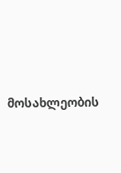მოსახლეობის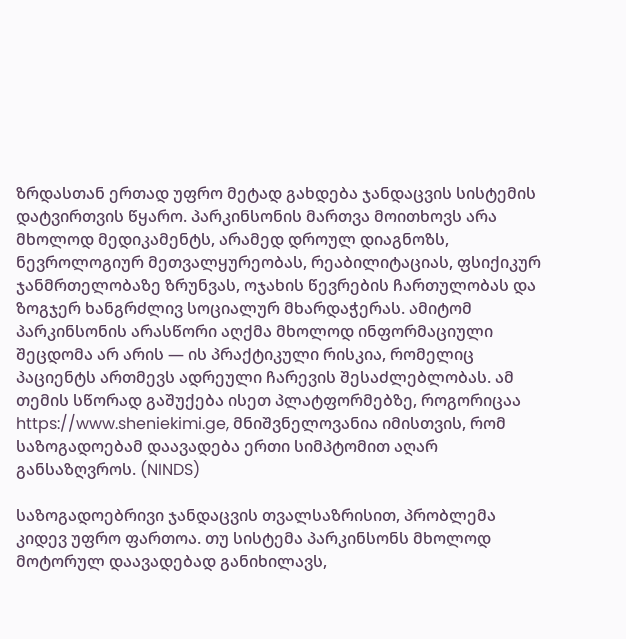ზრდასთან ერთად უფრო მეტად გახდება ჯანდაცვის სისტემის დატვირთვის წყარო. პარკინსონის მართვა მოითხოვს არა მხოლოდ მედიკამენტს, არამედ დროულ დიაგნოზს, ნევროლოგიურ მეთვალყურეობას, რეაბილიტაციას, ფსიქიკურ ჯანმრთელობაზე ზრუნვას, ოჯახის წევრების ჩართულობას და ზოგჯერ ხანგრძლივ სოციალურ მხარდაჭერას. ამიტომ პარკინსონის არასწორი აღქმა მხოლოდ ინფორმაციული შეცდომა არ არის — ის პრაქტიკული რისკია, რომელიც პაციენტს ართმევს ადრეული ჩარევის შესაძლებლობას. ამ თემის სწორად გაშუქება ისეთ პლატფორმებზე, როგორიცაა https://www.sheniekimi.ge, მნიშვნელოვანია იმისთვის, რომ საზოგადოებამ დაავადება ერთი სიმპტომით აღარ განსაზღვროს. (NINDS)

საზოგადოებრივი ჯანდაცვის თვალსაზრისით, პრობლემა კიდევ უფრო ფართოა. თუ სისტემა პარკინსონს მხოლოდ მოტორულ დაავადებად განიხილავს,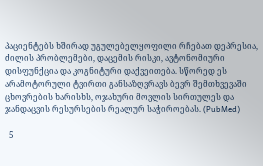პაციენტებს ხშირად უგულებელყოფილი რჩებათ დეპრესია, ძილის პრობლემები, დაცემის რისკი, ავტონომიური დისფუნქცია და კოგნიტური დაქვეითება. სწორედ ეს არამოტორული ტვირთი განსაზღვრავს ბევრ შემთხვევაში ცხოვრების ხარისხს, ოჯახური მოვლის სირთულეს და ჯანდაცვის რესურსების რეალურ საჭიროებას. (PubMed)

  5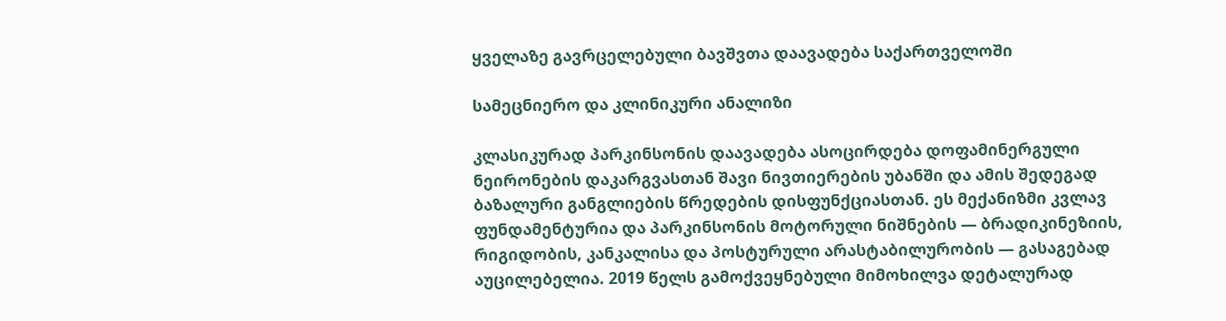ყველაზე გავრცელებული ბავშვთა დაავადება საქართველოში

სამეცნიერო და კლინიკური ანალიზი

კლასიკურად პარკინსონის დაავადება ასოცირდება დოფამინერგული ნეირონების დაკარგვასთან შავი ნივთიერების უბანში და ამის შედეგად ბაზალური განგლიების წრედების დისფუნქციასთან. ეს მექანიზმი კვლავ ფუნდამენტურია და პარკინსონის მოტორული ნიშნების — ბრადიკინეზიის, რიგიდობის, კანკალისა და პოსტურული არასტაბილურობის — გასაგებად აუცილებელია. 2019 წელს გამოქვეყნებული მიმოხილვა დეტალურად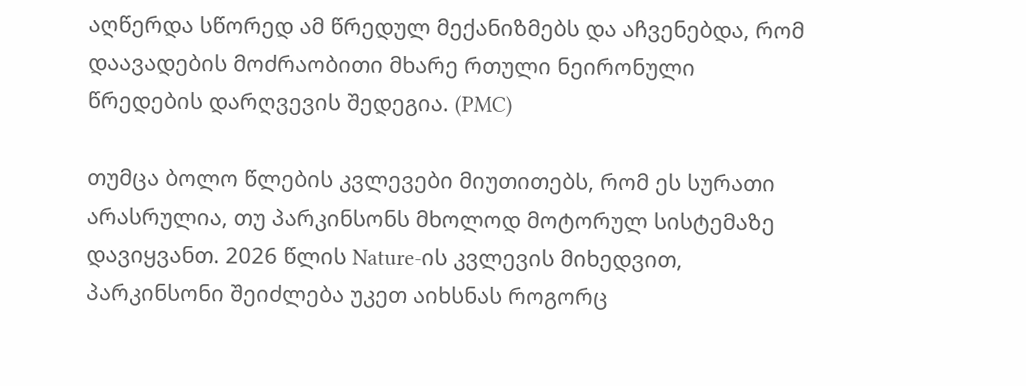აღწერდა სწორედ ამ წრედულ მექანიზმებს და აჩვენებდა, რომ დაავადების მოძრაობითი მხარე რთული ნეირონული წრედების დარღვევის შედეგია. (PMC)

თუმცა ბოლო წლების კვლევები მიუთითებს, რომ ეს სურათი არასრულია, თუ პარკინსონს მხოლოდ მოტორულ სისტემაზე დავიყვანთ. 2026 წლის Nature-ის კვლევის მიხედვით, პარკინსონი შეიძლება უკეთ აიხსნას როგორც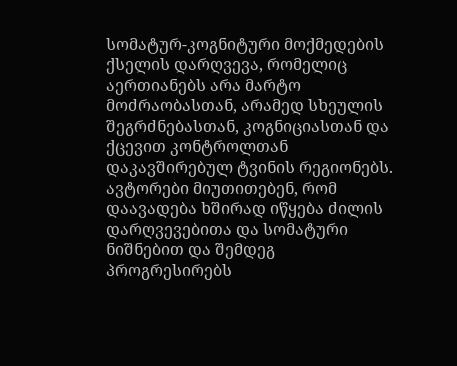სომატურ-კოგნიტური მოქმედების ქსელის დარღვევა, რომელიც აერთიანებს არა მარტო მოძრაობასთან, არამედ სხეულის შეგრძნებასთან, კოგნიციასთან და ქცევით კონტროლთან დაკავშირებულ ტვინის რეგიონებს. ავტორები მიუთითებენ, რომ დაავადება ხშირად იწყება ძილის დარღვევებითა და სომატური ნიშნებით და შემდეგ პროგრესირებს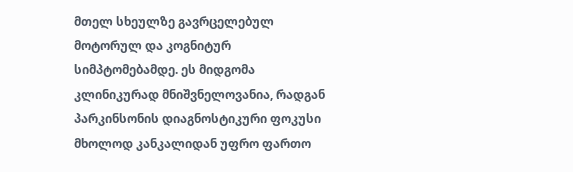მთელ სხეულზე გავრცელებულ მოტორულ და კოგნიტურ სიმპტომებამდე. ეს მიდგომა კლინიკურად მნიშვნელოვანია, რადგან პარკინსონის დიაგნოსტიკური ფოკუსი მხოლოდ კანკალიდან უფრო ფართო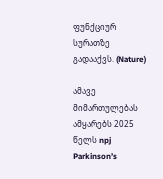ფუნქციურ სურათზე გადააქვს. (Nature)

ამავე მიმართულებას ამყარებს 2025 წელს npj Parkinson’s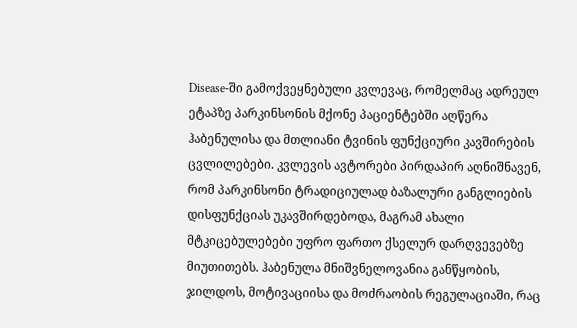Disease-ში გამოქვეყნებული კვლევაც, რომელმაც ადრეულ ეტაპზე პარკინსონის მქონე პაციენტებში აღწერა ჰაბენულისა და მთლიანი ტვინის ფუნქციური კავშირების ცვლილებები. კვლევის ავტორები პირდაპირ აღნიშნავენ, რომ პარკინსონი ტრადიციულად ბაზალური განგლიების დისფუნქციას უკავშირდებოდა, მაგრამ ახალი მტკიცებულებები უფრო ფართო ქსელურ დარღვევებზე მიუთითებს. ჰაბენულა მნიშვნელოვანია განწყობის, ჯილდოს, მოტივაციისა და მოძრაობის რეგულაციაში, რაც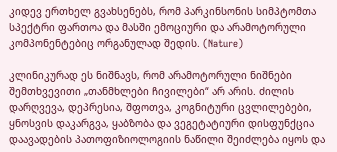კიდევ ერთხელ გვახსენებს, რომ პარკინსონის სიმპტომთა სპექტრი ფართოა და მასში ემოციური და არამოტორული კომპონენტებიც ორგანულად შედის. (Nature)

კლინიკურად ეს ნიშნავს, რომ არამოტორული ნიშნები შემთხვევითი „თანმხლები ჩივილები“ არ არის. ძილის დარღვევა, დეპრესია, შფოთვა, კოგნიტური ცვლილებები, ყნოსვის დაკარგვა, ყაბზობა და ვეგეტატიური დისფუნქცია დაავადების პათოფიზიოლოგიის ნაწილი შეიძლება იყოს და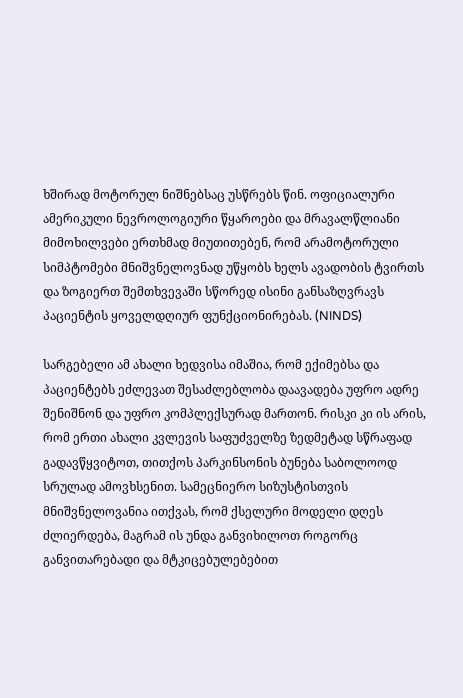ხშირად მოტორულ ნიშნებსაც უსწრებს წინ. ოფიციალური ამერიკული ნევროლოგიური წყაროები და მრავალწლიანი მიმოხილვები ერთხმად მიუთითებენ, რომ არამოტორული სიმპტომები მნიშვნელოვნად უწყობს ხელს ავადობის ტვირთს და ზოგიერთ შემთხვევაში სწორედ ისინი განსაზღვრავს პაციენტის ყოველდღიურ ფუნქციონირებას. (NINDS)

სარგებელი ამ ახალი ხედვისა იმაშია, რომ ექიმებსა და პაციენტებს ეძლევათ შესაძლებლობა დაავადება უფრო ადრე შენიშნონ და უფრო კომპლექსურად მართონ. რისკი კი ის არის, რომ ერთი ახალი კვლევის საფუძველზე ზედმეტად სწრაფად გადავწყვიტოთ, თითქოს პარკინსონის ბუნება საბოლოოდ სრულად ამოვხსენით. სამეცნიერო სიზუსტისთვის მნიშვნელოვანია ითქვას, რომ ქსელური მოდელი დღეს ძლიერდება, მაგრამ ის უნდა განვიხილოთ როგორც განვითარებადი და მტკიცებულებებით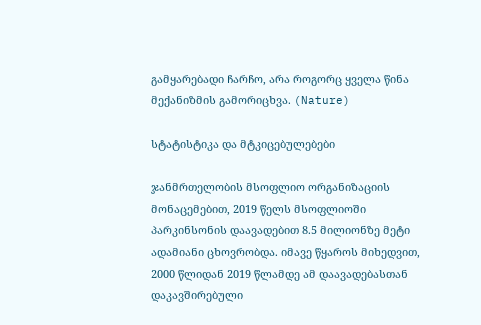გამყარებადი ჩარჩო, არა როგორც ყველა წინა მექანიზმის გამორიცხვა. (Nature)

სტატისტიკა და მტკიცებულებები

ჯანმრთელობის მსოფლიო ორგანიზაციის მონაცემებით, 2019 წელს მსოფლიოში პარკინსონის დაავადებით 8.5 მილიონზე მეტი ადამიანი ცხოვრობდა. იმავე წყაროს მიხედვით, 2000 წლიდან 2019 წლამდე ამ დაავადებასთან დაკავშირებული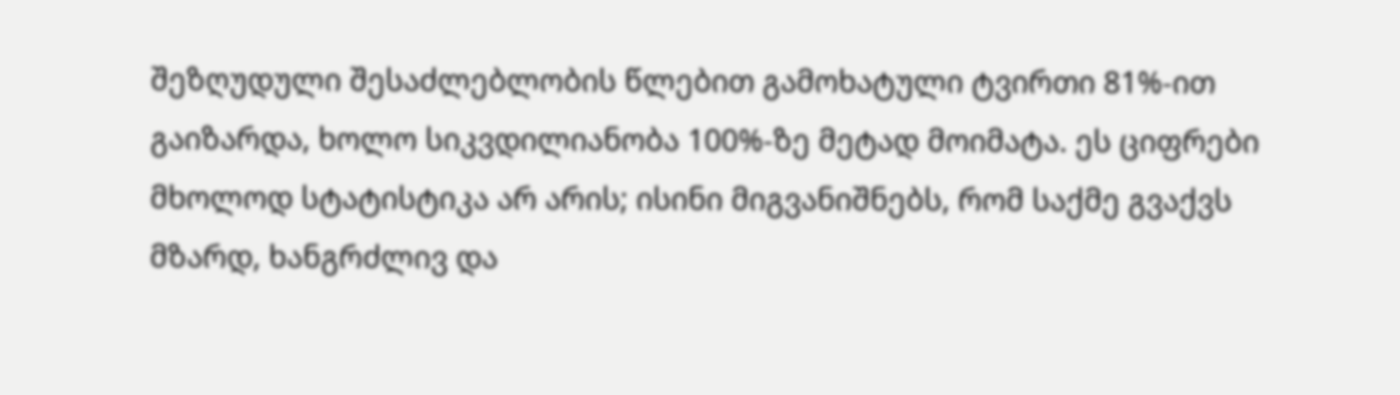შეზღუდული შესაძლებლობის წლებით გამოხატული ტვირთი 81%-ით გაიზარდა, ხოლო სიკვდილიანობა 100%-ზე მეტად მოიმატა. ეს ციფრები მხოლოდ სტატისტიკა არ არის; ისინი მიგვანიშნებს, რომ საქმე გვაქვს მზარდ, ხანგრძლივ და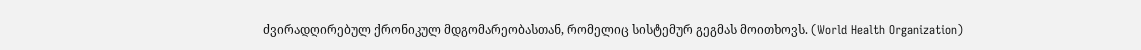ძვირადღირებულ ქრონიკულ მდგომარეობასთან, რომელიც სისტემურ გეგმას მოითხოვს. (World Health Organization)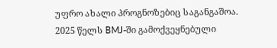უფრო ახალი პროგნოზებიც საგანგაშოა. 2025 წელს BMJ-ში გამოქვეყნებული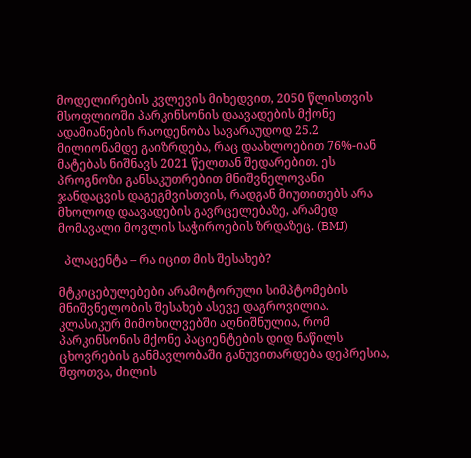მოდელირების კვლევის მიხედვით, 2050 წლისთვის მსოფლიოში პარკინსონის დაავადების მქონე ადამიანების რაოდენობა სავარაუდოდ 25.2 მილიონამდე გაიზრდება, რაც დაახლოებით 76%-იან მატებას ნიშნავს 2021 წელთან შედარებით. ეს პროგნოზი განსაკუთრებით მნიშვნელოვანი ჯანდაცვის დაგეგმვისთვის, რადგან მიუთითებს არა მხოლოდ დაავადების გავრცელებაზე, არამედ მომავალი მოვლის საჭიროების ზრდაზეც. (BMJ)

  პლაცენტა – რა იცით მის შესახებ?

მტკიცებულებები არამოტორული სიმპტომების მნიშვნელობის შესახებ ასევე დაგროვილია. კლასიკურ მიმოხილვებში აღნიშნულია, რომ პარკინსონის მქონე პაციენტების დიდ ნაწილს ცხოვრების განმავლობაში განუვითარდება დეპრესია, შფოთვა, ძილის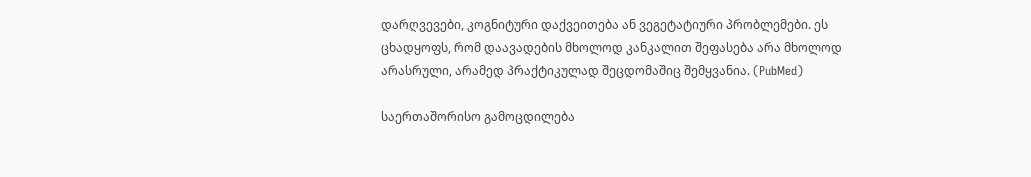დარღვევები, კოგნიტური დაქვეითება ან ვეგეტატიური პრობლემები. ეს ცხადყოფს, რომ დაავადების მხოლოდ კანკალით შეფასება არა მხოლოდ არასრული, არამედ პრაქტიკულად შეცდომაშიც შემყვანია. (PubMed)

საერთაშორისო გამოცდილება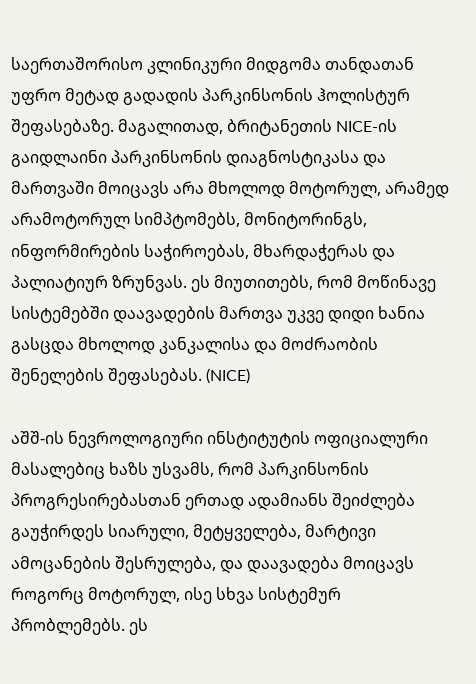საერთაშორისო კლინიკური მიდგომა თანდათან უფრო მეტად გადადის პარკინსონის ჰოლისტურ შეფასებაზე. მაგალითად, ბრიტანეთის NICE-ის გაიდლაინი პარკინსონის დიაგნოსტიკასა და მართვაში მოიცავს არა მხოლოდ მოტორულ, არამედ არამოტორულ სიმპტომებს, მონიტორინგს, ინფორმირების საჭიროებას, მხარდაჭერას და პალიატიურ ზრუნვას. ეს მიუთითებს, რომ მოწინავე სისტემებში დაავადების მართვა უკვე დიდი ხანია გასცდა მხოლოდ კანკალისა და მოძრაობის შენელების შეფასებას. (NICE)

აშშ-ის ნევროლოგიური ინსტიტუტის ოფიციალური მასალებიც ხაზს უსვამს, რომ პარკინსონის პროგრესირებასთან ერთად ადამიანს შეიძლება გაუჭირდეს სიარული, მეტყველება, მარტივი ამოცანების შესრულება, და დაავადება მოიცავს როგორც მოტორულ, ისე სხვა სისტემურ პრობლემებს. ეს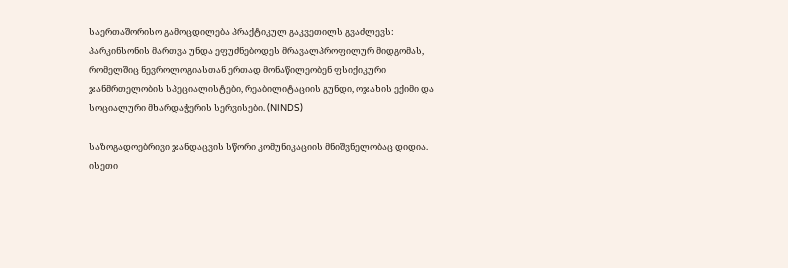საერთაშორისო გამოცდილება პრაქტიკულ გაკვეთილს გვაძლევს: პარკინსონის მართვა უნდა ეფუძნებოდეს მრავალპროფილურ მიდგომას, რომელშიც ნევროლოგიასთან ერთად მონაწილეობენ ფსიქიკური ჯანმრთელობის სპეციალისტები, რეაბილიტაციის გუნდი, ოჯახის ექიმი და სოციალური მხარდაჭერის სერვისები. (NINDS)

საზოგადოებრივი ჯანდაცვის სწორი კომუნიკაციის მნიშვნელობაც დიდია. ისეთი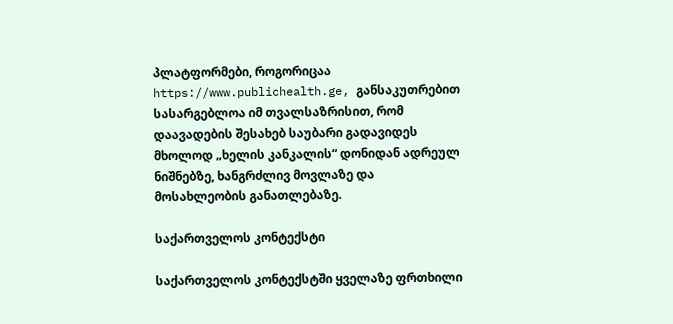პლატფორმები, როგორიცაა https://www.publichealth.ge, განსაკუთრებით სასარგებლოა იმ თვალსაზრისით, რომ დაავადების შესახებ საუბარი გადავიდეს მხოლოდ „ხელის კანკალის“ დონიდან ადრეულ ნიშნებზე, ხანგრძლივ მოვლაზე და მოსახლეობის განათლებაზე.

საქართველოს კონტექსტი

საქართველოს კონტექსტში ყველაზე ფრთხილი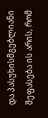და პასუხისმგებლიანი შეფასება ის არის, რომ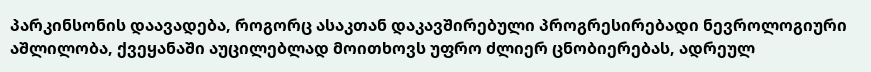პარკინსონის დაავადება, როგორც ასაკთან დაკავშირებული პროგრესირებადი ნევროლოგიური აშლილობა, ქვეყანაში აუცილებლად მოითხოვს უფრო ძლიერ ცნობიერებას, ადრეულ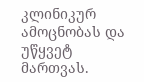კლინიკურ ამოცნობას და უწყვეტ მართვას.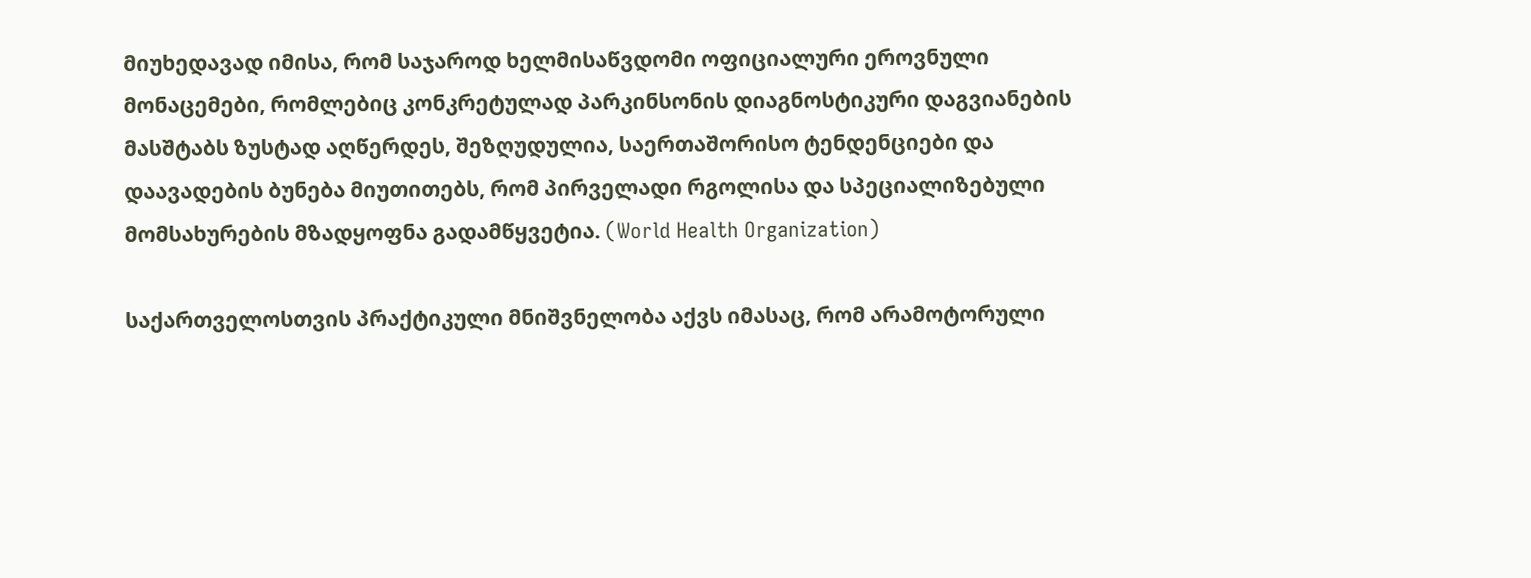მიუხედავად იმისა, რომ საჯაროდ ხელმისაწვდომი ოფიციალური ეროვნული მონაცემები, რომლებიც კონკრეტულად პარკინსონის დიაგნოსტიკური დაგვიანების მასშტაბს ზუსტად აღწერდეს, შეზღუდულია, საერთაშორისო ტენდენციები და დაავადების ბუნება მიუთითებს, რომ პირველადი რგოლისა და სპეციალიზებული მომსახურების მზადყოფნა გადამწყვეტია. (World Health Organization)

საქართველოსთვის პრაქტიკული მნიშვნელობა აქვს იმასაც, რომ არამოტორული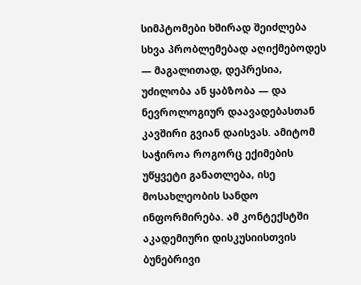სიმპტომები ხშირად შეიძლება სხვა პრობლემებად აღიქმებოდეს — მაგალითად, დეპრესია, უძილობა ან ყაბზობა — და ნევროლოგიურ დაავადებასთან კავშირი გვიან დაისვას. ამიტომ საჭიროა როგორც ექიმების უწყვეტი განათლება, ისე მოსახლეობის სანდო ინფორმირება. ამ კონტექსტში აკადემიური დისკუსიისთვის ბუნებრივი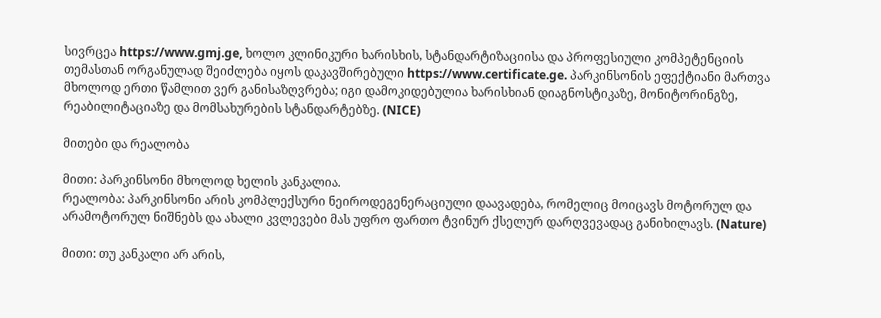სივრცეა https://www.gmj.ge, ხოლო კლინიკური ხარისხის, სტანდარტიზაციისა და პროფესიული კომპეტენციის თემასთან ორგანულად შეიძლება იყოს დაკავშირებული https://www.certificate.ge. პარკინსონის ეფექტიანი მართვა მხოლოდ ერთი წამლით ვერ განისაზღვრება; იგი დამოკიდებულია ხარისხიან დიაგნოსტიკაზე, მონიტორინგზე, რეაბილიტაციაზე და მომსახურების სტანდარტებზე. (NICE)

მითები და რეალობა

მითი: პარკინსონი მხოლოდ ხელის კანკალია.
რეალობა: პარკინსონი არის კომპლექსური ნეიროდეგენერაციული დაავადება, რომელიც მოიცავს მოტორულ და არამოტორულ ნიშნებს და ახალი კვლევები მას უფრო ფართო ტვინურ ქსელურ დარღვევადაც განიხილავს. (Nature)

მითი: თუ კანკალი არ არის,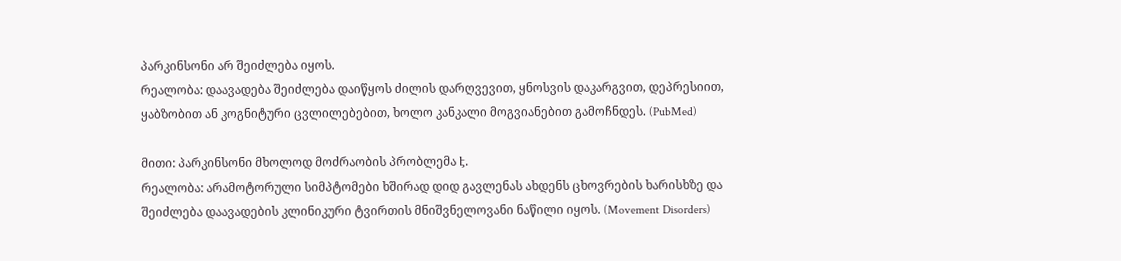პარკინსონი არ შეიძლება იყოს.
რეალობა: დაავადება შეიძლება დაიწყოს ძილის დარღვევით, ყნოსვის დაკარგვით, დეპრესიით, ყაბზობით ან კოგნიტური ცვლილებებით, ხოლო კანკალი მოგვიანებით გამოჩნდეს. (PubMed)

მითი: პარკინსონი მხოლოდ მოძრაობის პრობლემა է.
რეალობა: არამოტორული სიმპტომები ხშირად დიდ გავლენას ახდენს ცხოვრების ხარისხზე და შეიძლება დაავადების კლინიკური ტვირთის მნიშვნელოვანი ნაწილი იყოს. (Movement Disorders)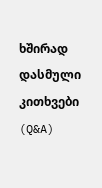ხშირად დასმული კითხვები (Q&A)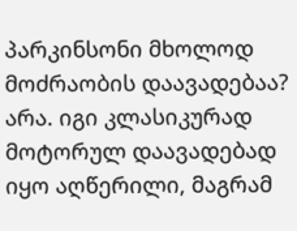პარკინსონი მხოლოდ მოძრაობის დაავადებაა?
არა. იგი კლასიკურად მოტორულ დაავადებად იყო აღწერილი, მაგრამ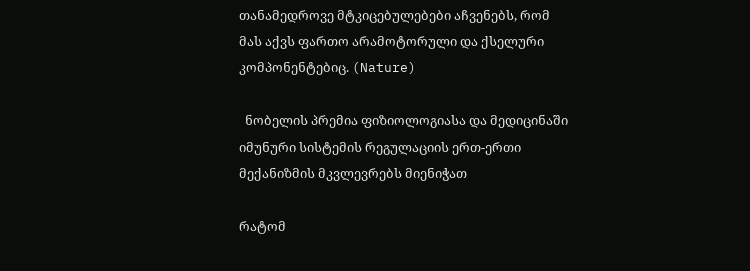თანამედროვე მტკიცებულებები აჩვენებს, რომ მას აქვს ფართო არამოტორული და ქსელური კომპონენტებიც. (Nature)

  ნობელის პრემია ფიზიოლოგიასა და მედიცინაში იმუნური სისტემის რეგულაციის ერთ-ერთი მექანიზმის მკვლევრებს მიენიჭათ

რატომ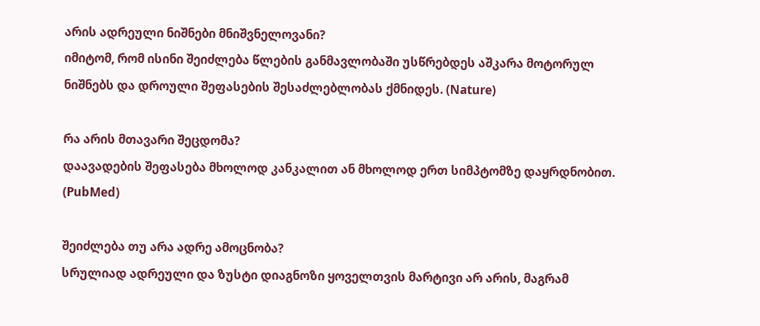არის ადრეული ნიშნები მნიშვნელოვანი?
იმიტომ, რომ ისინი შეიძლება წლების განმავლობაში უსწრებდეს აშკარა მოტორულ ნიშნებს და დროული შეფასების შესაძლებლობას ქმნიდეს. (Nature)

რა არის მთავარი შეცდომა?
დაავადების შეფასება მხოლოდ კანკალით ან მხოლოდ ერთ სიმპტომზე დაყრდნობით. (PubMed)

შეიძლება თუ არა ადრე ამოცნობა?
სრულიად ადრეული და ზუსტი დიაგნოზი ყოველთვის მარტივი არ არის, მაგრამ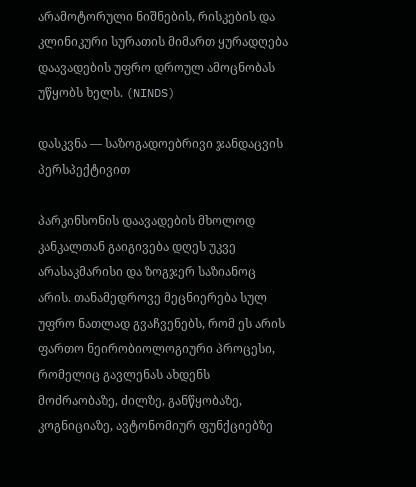არამოტორული ნიშნების, რისკების და კლინიკური სურათის მიმართ ყურადღება დაავადების უფრო დროულ ამოცნობას უწყობს ხელს. (NINDS)

დასკვნა — საზოგადოებრივი ჯანდაცვის პერსპექტივით

პარკინსონის დაავადების მხოლოდ კანკალთან გაიგივება დღეს უკვე არასაკმარისი და ზოგჯერ საზიანოც არის. თანამედროვე მეცნიერება სულ უფრო ნათლად გვაჩვენებს, რომ ეს არის ფართო ნეირობიოლოგიური პროცესი, რომელიც გავლენას ახდენს მოძრაობაზე, ძილზე, განწყობაზე, კოგნიციაზე, ავტონომიურ ფუნქციებზე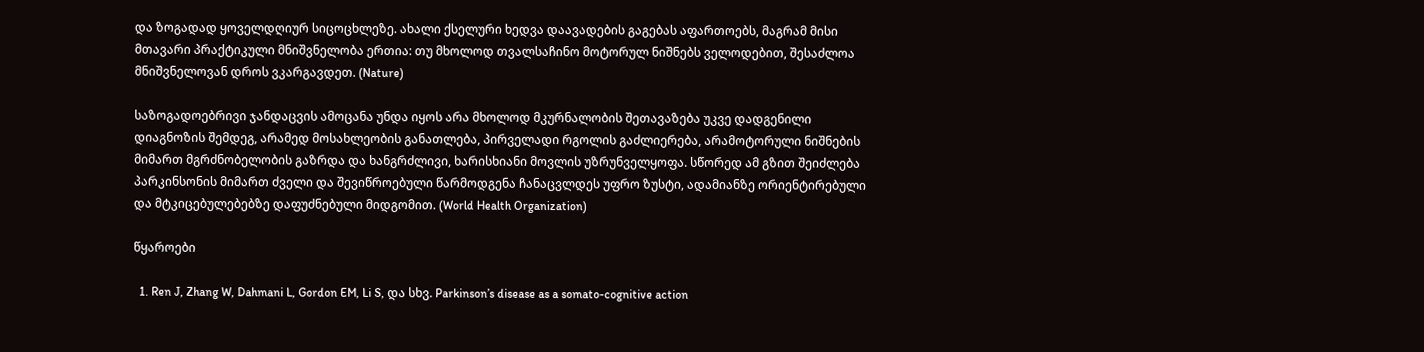და ზოგადად ყოველდღიურ სიცოცხლეზე. ახალი ქსელური ხედვა დაავადების გაგებას აფართოებს, მაგრამ მისი მთავარი პრაქტიკული მნიშვნელობა ერთია: თუ მხოლოდ თვალსაჩინო მოტორულ ნიშნებს ველოდებით, შესაძლოა მნიშვნელოვან დროს ვკარგავდეთ. (Nature)

საზოგადოებრივი ჯანდაცვის ამოცანა უნდა იყოს არა მხოლოდ მკურნალობის შეთავაზება უკვე დადგენილი დიაგნოზის შემდეგ, არამედ მოსახლეობის განათლება, პირველადი რგოლის გაძლიერება, არამოტორული ნიშნების მიმართ მგრძნობელობის გაზრდა და ხანგრძლივი, ხარისხიანი მოვლის უზრუნველყოფა. სწორედ ამ გზით შეიძლება პარკინსონის მიმართ ძველი და შევიწროებული წარმოდგენა ჩანაცვლდეს უფრო ზუსტი, ადამიანზე ორიენტირებული და მტკიცებულებებზე დაფუძნებული მიდგომით. (World Health Organization)

წყაროები

  1. Ren J, Zhang W, Dahmani L, Gordon EM, Li S, და სხვ. Parkinson’s disease as a somato-cognitive action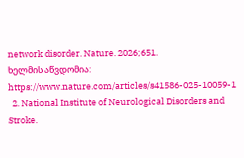network disorder. Nature. 2026;651. ხელმისაწვდომია: https://www.nature.com/articles/s41586-025-10059-1
  2. National Institute of Neurological Disorders and Stroke.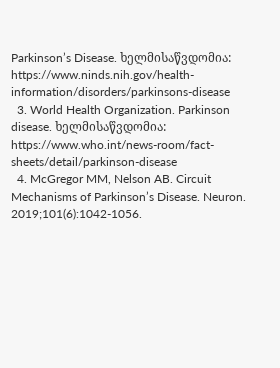Parkinson’s Disease. ხელმისაწვდომია: https://www.ninds.nih.gov/health-information/disorders/parkinsons-disease
  3. World Health Organization. Parkinson disease. ხელმისაწვდომია: https://www.who.int/news-room/fact-sheets/detail/parkinson-disease
  4. McGregor MM, Nelson AB. Circuit Mechanisms of Parkinson’s Disease. Neuron. 2019;101(6):1042-1056.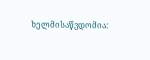ხელმისაწვდომია: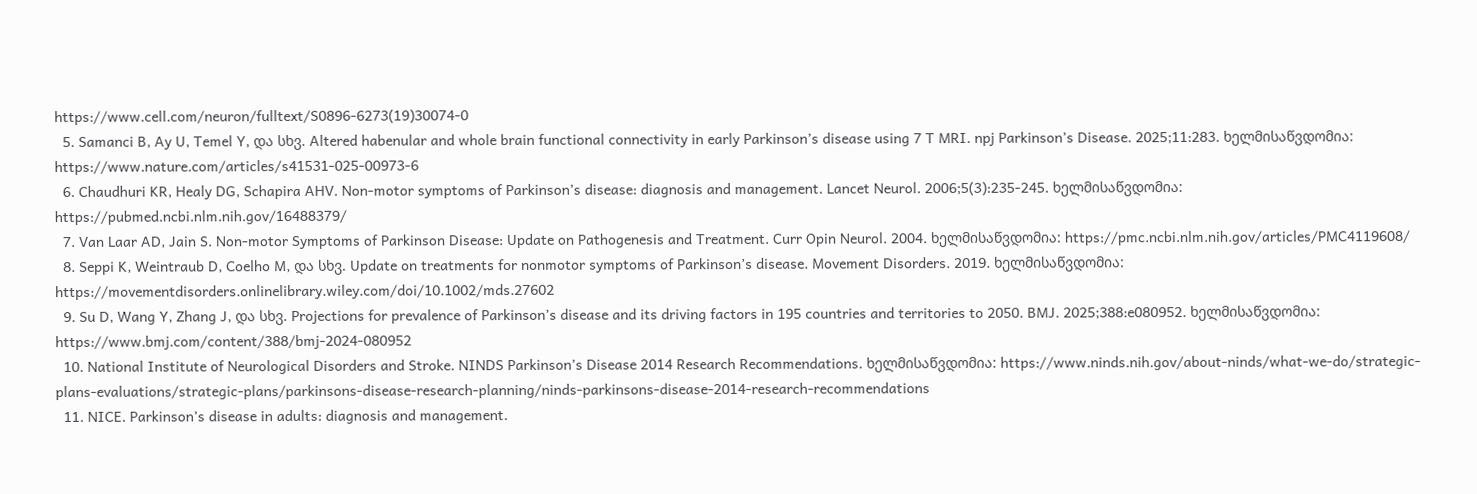https://www.cell.com/neuron/fulltext/S0896-6273(19)30074-0
  5. Samanci B, Ay U, Temel Y, და სხვ. Altered habenular and whole brain functional connectivity in early Parkinson’s disease using 7 T MRI. npj Parkinson’s Disease. 2025;11:283. ხელმისაწვდომია: https://www.nature.com/articles/s41531-025-00973-6
  6. Chaudhuri KR, Healy DG, Schapira AHV. Non-motor symptoms of Parkinson’s disease: diagnosis and management. Lancet Neurol. 2006;5(3):235-245. ხელმისაწვდომია: https://pubmed.ncbi.nlm.nih.gov/16488379/
  7. Van Laar AD, Jain S. Non-motor Symptoms of Parkinson Disease: Update on Pathogenesis and Treatment. Curr Opin Neurol. 2004. ხელმისაწვდომია: https://pmc.ncbi.nlm.nih.gov/articles/PMC4119608/
  8. Seppi K, Weintraub D, Coelho M, და სხვ. Update on treatments for nonmotor symptoms of Parkinson’s disease. Movement Disorders. 2019. ხელმისაწვდომია: https://movementdisorders.onlinelibrary.wiley.com/doi/10.1002/mds.27602
  9. Su D, Wang Y, Zhang J, და სხვ. Projections for prevalence of Parkinson’s disease and its driving factors in 195 countries and territories to 2050. BMJ. 2025;388:e080952. ხელმისაწვდომია: https://www.bmj.com/content/388/bmj-2024-080952
  10. National Institute of Neurological Disorders and Stroke. NINDS Parkinson’s Disease 2014 Research Recommendations. ხელმისაწვდომია: https://www.ninds.nih.gov/about-ninds/what-we-do/strategic-plans-evaluations/strategic-plans/parkinsons-disease-research-planning/ninds-parkinsons-disease-2014-research-recommendations
  11. NICE. Parkinson’s disease in adults: diagnosis and management.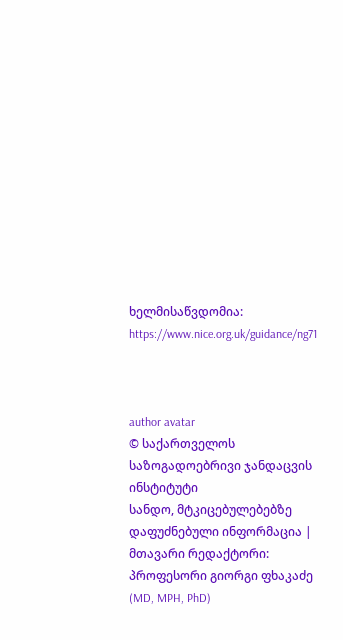ხელმისაწვდომია: https://www.nice.org.uk/guidance/ng71



author avatar
© საქართველოს საზოგადოებრივი ჯანდაცვის ინსტიტუტი
სანდო, მტკიცებულებებზე დაფუძნებული ინფორმაცია | მთავარი რედაქტორი: პროფესორი გიორგი ფხაკაძე (MD, MPH, PhD)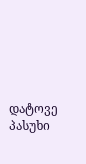დატოვე პასუხი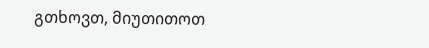გთხოვთ, მიუთითოთ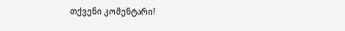თქვენი კომენტარი!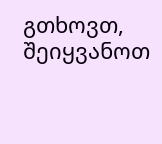გთხოვთ, შეიყვანოთ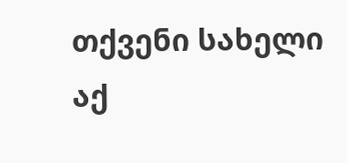თქვენი სახელი აქ